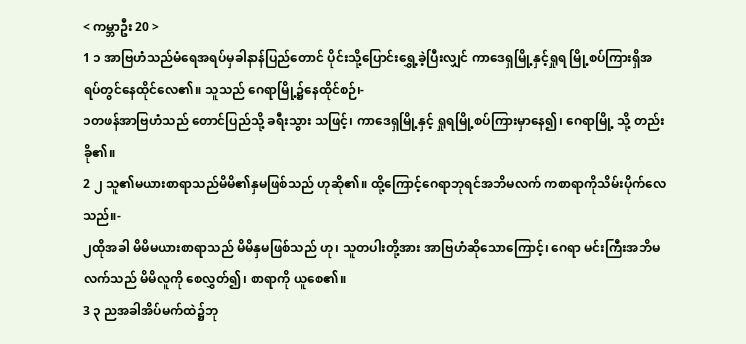< ကမ္ဘာဦး 20 >
1 ၁ အာဗြဟံသည်မံရေအရပ်မှခါနာန်ပြည်တောင် ပိုင်းသို့ပြောင်းရွှေ့ခဲ့ပြီးလျှင် ကာဒေရှမြို့နှင့်ရှုရ မြို့စပ်ကြားရှိအရပ်တွင်နေထိုင်လေ၏။ သူသည် ဂေရာမြို့၌နေထိုင်စဉ်၊-
၁တဖန်အာဗြဟံသည် တောင်ပြည်သို့ ခရီးသွား သဖြင့်၊ ကာဒေရှမြို့နှင့် ရှုရမြို့စပ်ကြားမှာနေ၍၊ ဂေရာမြို့ သို့ တည်းခို၏။
2 ၂ သူ၏မယားစာရာသည်မိမိ၏နှမဖြစ်သည် ဟုဆို၏။ ထို့ကြောင့်ဂေရာဘုရင်အဘိမလက် ကစာရာကိုသိမ်းပိုက်လေသည်။-
၂ထိုအခါ မိမိမယားစာရာသည် မိမိနှမဖြစ်သည် ဟု၊ သူတပါးတို့အား အာဗြဟံဆိုသောကြောင့်၊ ဂေရာ မင်းကြီးအဘိမလက်သည် မိမိလူကို စေလွှတ်၍၊ စာရာကို ယူစေ၏။
3 ၃ ညအခါအိပ်မက်ထဲ၌ဘု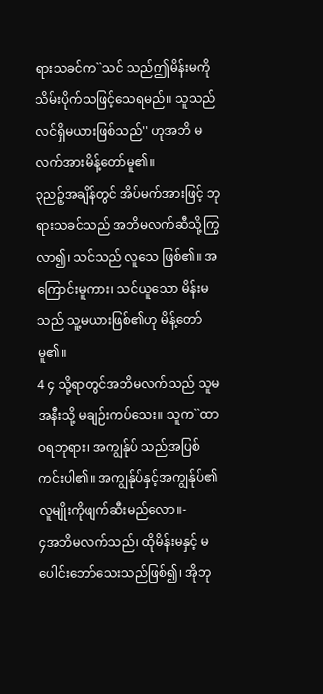ရားသခင်က``သင် သည်ဤမိန်းမကိုသိမ်းပိုက်သဖြင့်သေရမည်။ သူသည်လင်ရှိမယားဖြစ်သည်'' ဟုအဘိ မလက်အားမိန့်တော်မူ၏။
၃ညဉ့်အချိန်တွင် အိပ်မက်အားဖြင့် ဘုရားသခင်သည် အဘိမလက်ဆီသို့ကြွလာ၍၊ သင်သည် လူသေ ဖြစ်၏။ အကြောင်းမူကား၊ သင်ယူသော မိန်းမသည် သူ့မယားဖြစ်၏ဟု မိန့်တော်မူ၏။
4 ၄ သို့ရာတွင်အဘိမလက်သည် သူမအနီးသို့ မချဉ်းကပ်သေး။ သူက``ထာဝရဘုရား၊ အကျွန်ုပ် သည်အပြစ်ကင်းပါ၏။ အကျွန်ုပ်နှင့်အကျွန်ုပ်၏ လူမျိုးကိုဖျက်ဆီးမည်လော။-
၄အဘိမလက်သည်၊ ထိုမိန်းမနှင့် မပေါင်းဘော်သေးသည်ဖြစ်၍၊ အိုဘု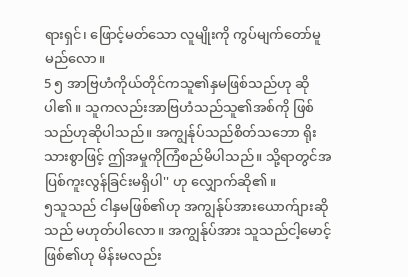ရားရှင်၊ ဖြောင့်မတ်သော လူမျိုးကို ကွပ်မျက်တော်မူမည်လော။
5 ၅ အာဗြဟံကိုယ်တိုင်ကသူ၏နှမဖြစ်သည်ဟု ဆိုပါ၏။ သူကလည်းအာဗြဟံသည်သူ၏အစ်ကို ဖြစ်သည်ဟုဆိုပါသည်။ အကျွန်ုပ်သည်စိတ်သဘော ရိုးသားစွာဖြင့် ဤအမှုကိုကြံစည်မိပါသည်။ သို့ရာတွင်အပြစ်ကူးလွန်ခြင်းမရှိပါ'' ဟု လျှောက်ဆို၏။
၅သူသည် ငါနှမဖြစ်၏ဟု အကျွန်ုပ်အားယောက်ျားဆိုသည် မဟုတ်ပါလော။ အကျွန်ုပ်အား သူသည်ငါ့မောင့်ဖြစ်၏ဟု မိန်းမလည်း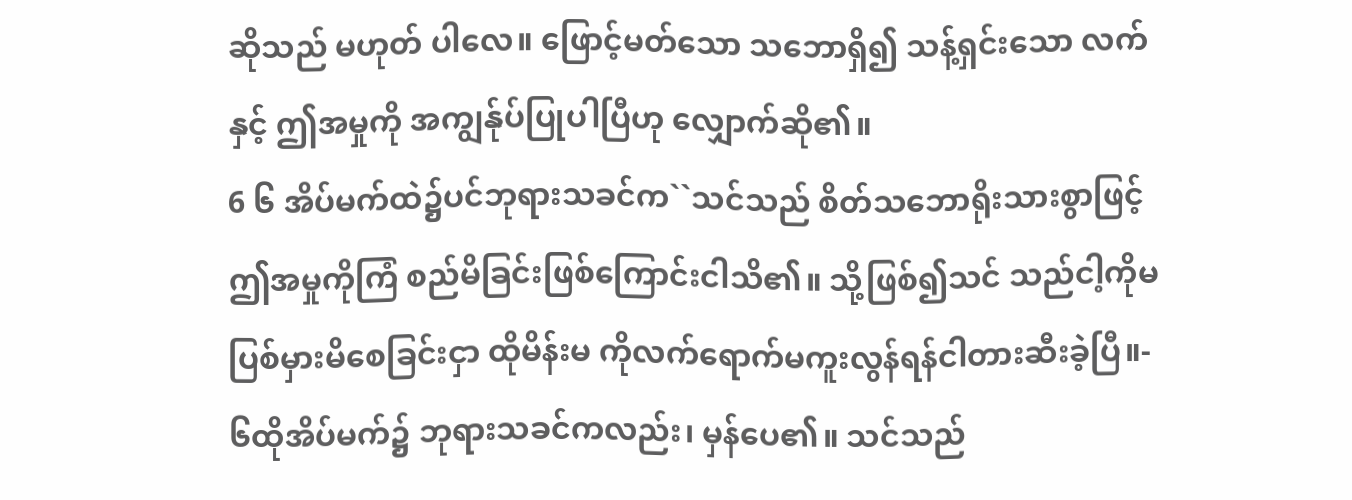ဆိုသည် မဟုတ် ပါလေ။ ဖြောင့်မတ်သော သဘောရှိ၍ သန့်ရှင်းသော လက်နှင့် ဤအမှုကို အကျွန်ုပ်ပြုပါပြီဟု လျှောက်ဆို၏။
6 ၆ အိပ်မက်ထဲ၌ပင်ဘုရားသခင်က``သင်သည် စိတ်သဘောရိုးသားစွာဖြင့် ဤအမှုကိုကြံ စည်မိခြင်းဖြစ်ကြောင်းငါသိ၏။ သို့ဖြစ်၍သင် သည်ငါ့ကိုမပြစ်မှားမိစေခြင်းငှာ ထိုမိန်းမ ကိုလက်ရောက်မကူးလွန်ရန်ငါတားဆီးခဲ့ပြီ။-
၆ထိုအိပ်မက်၌ ဘုရားသခင်ကလည်း၊ မှန်ပေ၏။ သင်သည်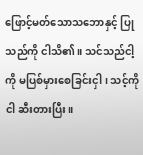ဖြောင့်မတ်သောသဘောနှင့် ပြုသည်ကို ငါသိ၏။ သင်သည်ငါ့ကို မပြစ်မှားစေခြင်းငှါ၊ သင့်ကို ငါ ဆီးတားပြီး။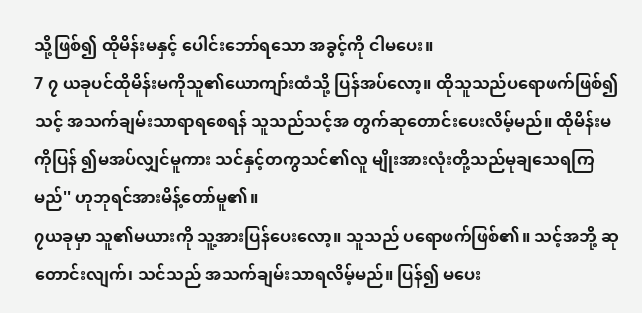သို့ဖြစ်၍ ထိုမိန်းမနှင့် ပေါင်းဘော်ရသော အခွင့်ကို ငါမပေး။
7 ၇ ယခုပင်ထိုမိန်းမကိုသူ၏ယောကျာ်းထံသို့ ပြန်အပ်လော့။ ထိုသူသည်ပရောဖက်ဖြစ်၍သင့် အသက်ချမ်းသာရာရစေရန် သူသည်သင့်အ တွက်ဆုတောင်းပေးလိမ့်မည်။ ထိုမိန်းမကိုပြန် ၍မအပ်လျှင်မူကား သင်နှင့်တကွသင်၏လူ မျိုးအားလုံးတို့သည်မုချသေရကြမည်'' ဟုဘုရင်အားမိန့်တော်မူ၏။
၇ယခုမှာ သူ၏မယားကို သူ့အားပြန်ပေးလော့။ သူသည် ပရောဖက်ဖြစ်၏။ သင့်အဘို့ ဆုတောင်းလျက်၊ သင်သည် အသက်ချမ်းသာရလိမ့်မည်။ ပြန်၍ မပေး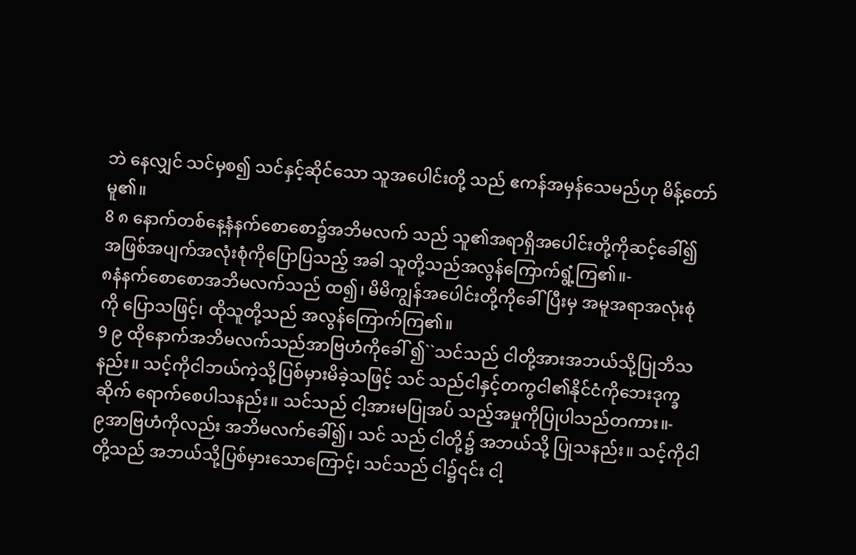ဘဲ နေလျှင် သင်မှစ၍ သင်နှင့်ဆိုင်သော သူအပေါင်းတို့ သည် ဧကန်အမှန်သေမည်ဟု မိန့်တော်မူ၏။
8 ၈ နောက်တစ်နေ့နံနက်စောစော၌အဘိမလက် သည် သူ၏အရာရှိအပေါင်းတို့ကိုဆင့်ခေါ်၍ အဖြစ်အပျက်အလုံးစုံကိုပြောပြသည့် အခါ သူတို့သည်အလွန်ကြောက်ရွံ့ကြ၏။-
၈နံနက်စောစောအဘိမလက်သည် ထ၍၊ မိမိကျွန်အပေါင်းတို့ကိုခေါ်ပြီးမှ အမူအရာအလုံးစုံကို ပြောသဖြင့်၊ ထိုသူတို့သည် အလွန်ကြောက်ကြ၏။
9 ၉ ထိုနောက်အဘိမလက်သည်အာဗြဟံကိုခေါ် ၍``သင်သည် ငါတို့အားအဘယ်သို့ပြုဘိသနည်း။ သင့်ကိုငါဘယ်ကဲ့သို့ပြစ်မှားမိခဲ့သဖြင့် သင် သည်ငါနှင့်တကွငါ၏နိုင်ငံကိုဘေးဒုက္ခဆိုက် ရောက်စေပါသနည်း။ သင်သည် ငါ့အားမပြုအပ် သည့်အမှုကိုပြုပါသည်တကား။-
၉အာဗြဟံကိုလည်း အဘိမလက်ခေါ်၍၊ သင် သည် ငါတို့၌ အဘယ်သို့ ပြုသနည်း။ သင့်ကိုငါတို့သည် အဘယ်သို့ပြစ်မှားသောကြောင့်၊ သင်သည် ငါ၌၎င်း ငါ့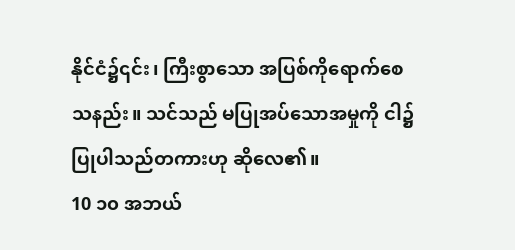နိုင်ငံ၌၎င်း၊ ကြီးစွာသော အပြစ်ကိုရောက်စေသနည်း။ သင်သည် မပြုအပ်သောအမှုကို ငါ၌ပြုပါသည်တကားဟု ဆိုလေ၏။
10 ၁၀ အဘယ်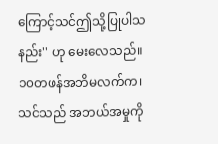ကြောင့်သင်ဤသို့ပြုပါသနည်း'' ဟု မေးလေသည်။
၁၀တဖန်အဘိမလက်က၊ သင်သည် အဘယ်အမှုကို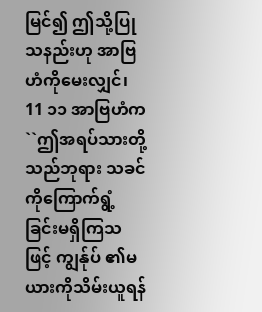မြင်၍ ဤသို့ပြုသနည်းဟု အာဗြဟံကိုမေးလျှင်၊
11 ၁၁ အာဗြဟံက``ဤအရပ်သားတို့သည်ဘုရား သခင်ကိုကြောက်ရွံ့ခြင်းမရှိကြသဖြင့် ကျွန်ုပ် ၏မယားကိုသိမ်းယူရန်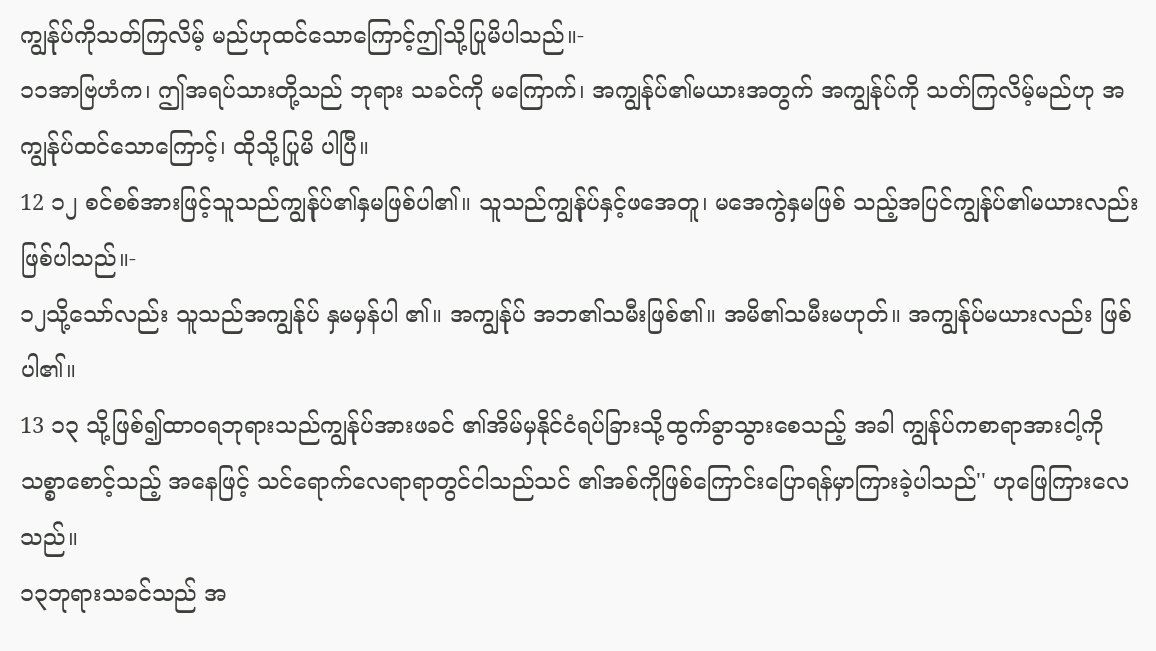ကျွန်ုပ်ကိုသတ်ကြလိမ့် မည်ဟုထင်သောကြောင့်ဤသို့ပြုမိပါသည်။-
၁၁အာဗြဟံက၊ ဤအရပ်သားတို့သည် ဘုရား သခင်ကို မကြောက်၊ အကျွန်ုပ်၏မယားအတွက် အကျွန်ုပ်ကို သတ်ကြလိမ့်မည်ဟု အကျွန်ုပ်ထင်သောကြောင့်၊ ထိုသို့ပြုမိ ပါပြီ။
12 ၁၂ စင်စစ်အားဖြင့်သူသည်ကျွန်ုပ်၏နှမဖြစ်ပါ၏။ သူသည်ကျွန်ုပ်နှင့်ဖအေတူ၊ မအေကွဲနှမဖြစ် သည့်အပြင်ကျွန်ုပ်၏မယားလည်းဖြစ်ပါသည်။-
၁၂သို့သော်လည်း သူသည်အကျွန်ုပ် နှမမှန်ပါ ၏။ အကျွန်ုပ် အဘ၏သမီးဖြစ်၏။ အမိ၏သမီးမဟုတ်။ အကျွန်ုပ်မယားလည်း ဖြစ်ပါ၏။
13 ၁၃ သို့ဖြစ်၍ထာဝရဘုရားသည်ကျွန်ုပ်အားဖခင် ၏အိမ်မှနိုင်ငံရပ်ခြားသို့ထွက်ခွာသွားစေသည့် အခါ ကျွန်ုပ်ကစာရာအားငါ့ကိုသစ္စာစောင့်သည့် အနေဖြင့် သင်ရောက်လေရာရာတွင်ငါသည်သင် ၏အစ်ကိုဖြစ်ကြောင်းပြောရန်မှာကြားခဲ့ပါသည်'' ဟုဖြေကြားလေသည်။
၁၃ဘုရားသခင်သည် အ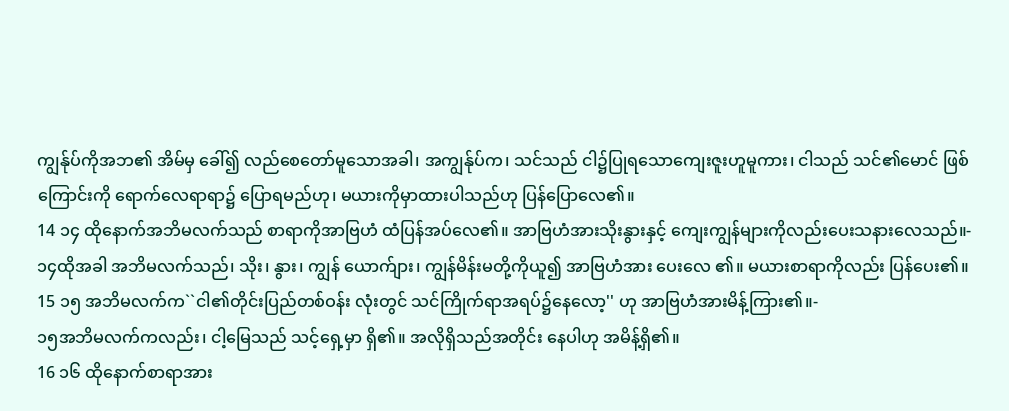ကျွန်ုပ်ကိုအဘ၏ အိမ်မှ ခေါ်၍ လည်စေတော်မူသောအခါ၊ အကျွန်ုပ်က၊ သင်သည် ငါ၌ပြုရသောကျေးဇူးဟူမူကား၊ ငါသည် သင်၏မောင် ဖြစ်ကြောင်းကို ရောက်လေရာရာ၌ ပြောရမည်ဟု၊ မယားကိုမှာထားပါသည်ဟု ပြန်ပြောလေ၏။
14 ၁၄ ထိုနောက်အဘိမလက်သည် စာရာကိုအာဗြဟံ ထံပြန်အပ်လေ၏။ အာဗြဟံအားသိုးနွားနှင့် ကျေးကျွန်များကိုလည်းပေးသနားလေသည်။-
၁၄ထိုအခါ အဘိမလက်သည်၊ သိုး၊ နွား၊ ကျွန် ယောက်ျား၊ ကျွန်မိန်းမတို့ကိုယူ၍ အာဗြဟံအား ပေးလေ ၏။ မယားစာရာကိုလည်း ပြန်ပေး၏။
15 ၁၅ အဘိမလက်က``ငါ၏တိုင်းပြည်တစ်ဝန်း လုံးတွင် သင်ကြိုက်ရာအရပ်၌နေလော့'' ဟု အာဗြဟံအားမိန့်ကြား၏။-
၁၅အဘိမလက်ကလည်း၊ ငါ့မြေသည် သင့်ရှေ့မှာ ရှိ၏။ အလိုရှိသည်အတိုင်း နေပါဟု အမိန့်ရှိ၏။
16 ၁၆ ထိုနောက်စာရာအား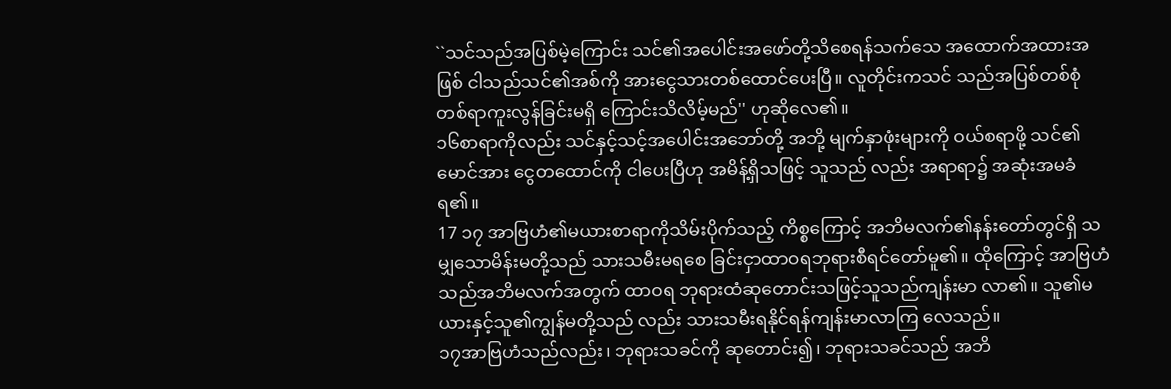``သင်သည်အပြစ်မဲ့ကြောင်း သင်၏အပေါင်းအဖော်တို့သိစေရန်သက်သေ အထောက်အထားအဖြစ် ငါသည်သင်၏အစ်ကို အားငွေသားတစ်ထောင်ပေးပြီ။ လူတိုင်းကသင် သည်အပြစ်တစ်စုံတစ်ရာကူးလွန်ခြင်းမရှိ ကြောင်းသိလိမ့်မည်'' ဟုဆိုလေ၏။
၁၆စာရာကိုလည်း သင်နှင့်သင့်အပေါင်းအဘော်တို့ အဘို့ မျက်နှာဖုံးများကို ဝယ်စရာဖို့ သင်၏မောင်အား ငွေတထောင်ကို ငါပေးပြီဟု အမိန့်ရှိသဖြင့် သူသည် လည်း အရာရာ၌ အဆုံးအမခံရ၏။
17 ၁၇ အာဗြဟံ၏မယားစာရာကိုသိမ်းပိုက်သည့် ကိစ္စကြောင့် အဘိမလက်၏နန်းတော်တွင်ရှိ သမျှသောမိန်းမတို့သည် သားသမီးမရစေ ခြင်းငှာထာဝရဘုရားစီရင်တော်မူ၏။ ထိုကြောင့် အာဗြဟံသည်အဘိမလက်အတွက် ထာဝရ ဘုရားထံဆုတောင်းသဖြင့်သူသည်ကျန်းမာ လာ၏။ သူ၏မယားနှင့်သူ၏ကျွန်မတို့သည် လည်း သားသမီးရနိုင်ရန်ကျန်းမာလာကြ လေသည်။
၁၇အာဗြဟံသည်လည်း၊ ဘုရားသခင်ကို ဆုတောင်း၍၊ ဘုရားသခင်သည် အဘိ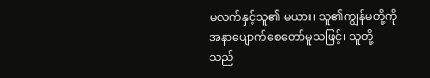မလက်နှင့်သူ၏ မယား၊ သူ၏ကျွန်မတို့ကို အနာပျောက်စေတော်မူသဖြင့်၊ သူတို့သည်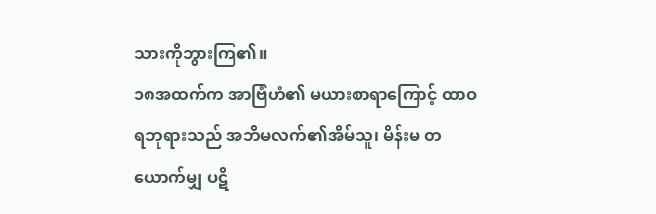သားကိုဘွားကြ၏။
၁၈အထက်က အာဗြံဟံ၏ မယားစာရာကြောင့် ထာဝရဘုရားသည် အဘိမလက်၏အိမ်သူ၊ မိန်းမ တယောက်မျှ ပဋိ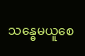သန္ဓေမယူစေ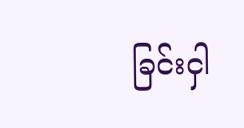ခြင်းငှါ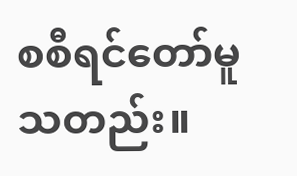စစီရင်တော်မူသတည်း။